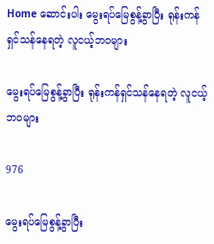Home ဆောင်းပါး မွေးရပ်မြေစွန့်ခွာပြီး ရုန်းကန်ရှင်သန်နေရတဲ့ လူငယ့်ဘ၀များ

မွေးရပ်မြေစွန့်ခွာပြီး ရုန်းကန်ရှင်သန်နေရတဲ့ လူငယ့်ဘ၀များ

976

မွေးရပ်မြေစွန့်ခွာပြီး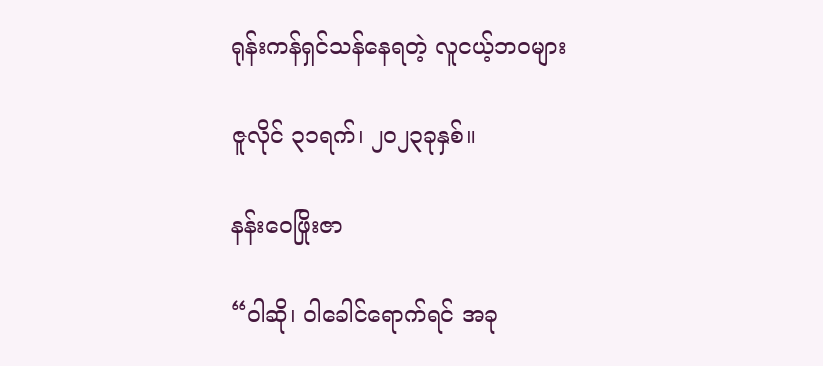ရုန်းကန်ရှင်သန်နေရတဲ့ လူငယ့်ဘ၀များ

ဇူလိုင် ၃၁ရက်၊ ၂၀၂၃ခုနှစ်။

နန်းဝေဖြိုးဇာ

“ဝါဆို၊ ဝါခေါင်ရောက်ရင် အခု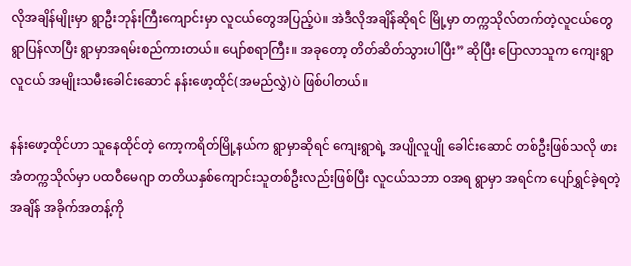လိုအချိန်မျိုးမှာ ရွာဦးဘုန်းကြီးကျောင်းမှာ လူငယ်တွေအပြည့်ပဲ။ အဲဒီလိုအချိန်ဆိုရင် မြို့မှာ တက္ကသိုလ်တက်တဲ့လူငယ်တွေ ရွာပြန်လာပြီး ရွာမှာအရမ်းစည်ကားတယ်။ ပျော်စရာကြီး။ အခုတော့ တိတ်ဆိတ်သွားပါပြီး” ဆိုပြီး ပြောလာသူက ကျေးရွာလူငယ် အမျိုးသမီးခေါင်းဆောင် နန်းဖော့ထိုင်(အမည်လွှဲ)ပဲ ဖြစ်ပါတယ်။

နန်းဖော့ထိုင်ဟာ သူနေထိုင်တဲ့ ကော့ကရိတ်မြို့နယ်က ရွာမှာဆိုရင် ကျေးရွာရဲ့ အပျိုလူပျို ခေါင်းဆောင် တစ်ဦးဖြစ်သလို ဖားအံတက္ကသိုလ်မှာ ပထဝီမေဂျာ တတိယနှစ်ကျောင်းသူတစ်ဦးလည်းဖြစ်ပြီး လူငယ်သဘာ ဝအရ ရွာမှာ အရင်က ပျော်ရွှင်ခဲ့ရတဲ့အချိန် အခိုက်အတန့်ကို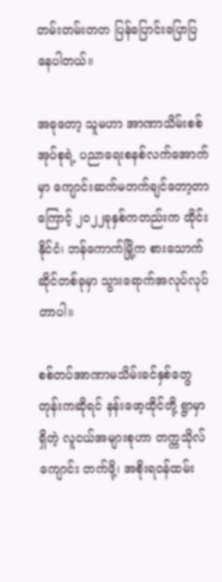တမ်းတမ်းတတ ပြန်ပြောင်းပြောပြနေပါတယ်။

အခုတော့ သူမဟာ အာဏာသိမ်းစစ်အုပ်စုရဲ့ ပညာရေးစနစ်လက်အောက်မှာ ကျောင်းဆက်မတက်ချင်တော့တာ ကြောင့် ၂၀၂၂ခုနှစ်ကတည်းက ထိုင်းနိုင်ငံ၊ ဘန်ကောက်မြို့က စားသောက်ဆိုင်တစ်ခုမှာ သွားရောက်အလုပ်လုပ်တာပါ။

စစ်တပ်အာဏာမသိမ်းခင်နှစ်တွေတုန်းကဆိုရင် နန်းဖော့ထိုင်တို့ ရွာမှာရှိတဲ့ လူငယ်အများစုဟာ တက္ကသိုလ်ကျောင်း တက်ဖို့၊ အစိုးရဝန်ထမ်း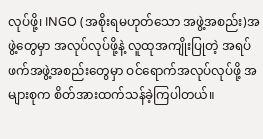လုပ်ဖို့၊ INGO (အစိုးရမဟုတ်သော အဖွဲ့အစည်း)အဖွဲ့တွေမှာ အလုပ်လုပ်ဖို့နဲ့ လူထုအကျိုးပြုတဲ့ အရပ်ဖက်အဖွဲ့အစည်းတွေမှာ ဝင်ရောက်အလုပ်လုပ်ဖို့ အများစုက စိတ်အားထက်သန်ခဲ့ကြပါတယ်။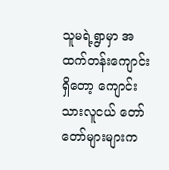သူမရဲ့ရွာမှာ အထက်တန်းကျောင်းရှိတော့ ကျောင်းသားလူငယ် တော်တော်များများက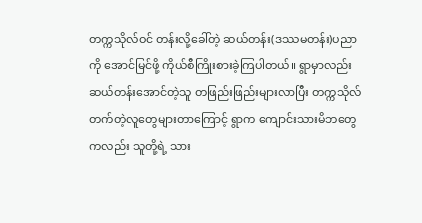တက္ကသိုလ်ဝင် တန်းလို့ခေါ်တဲ့ ဆယ်တန်း(ဒဿမတန်း)ပညာကို အောင်မြင်ဖို့ ကိုယ်စီကြိုးစားခဲ့ကြပါတယ်။ ရွာမှာလည်း ဆယ်တန်းအောင်တဲ့သူ တဖြည်းဖြည်းများလာပြီး တက္ကသိုလ်တက်တဲ့လူတွေများတာကြောင့် ရွာက ကျောင်းသားမိဘတွေကလည်း သူတို့ရဲ့ သား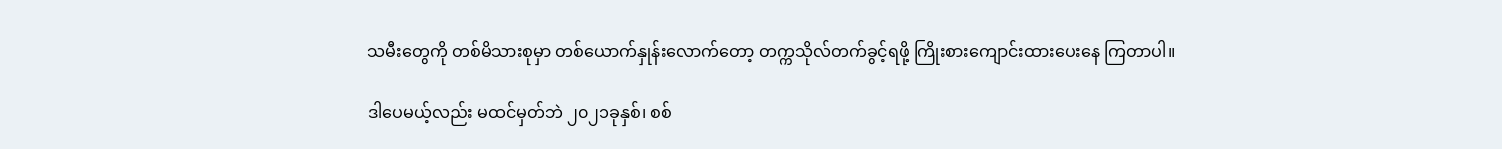သမီးတွေကို တစ်မိသားစုမှာ တစ်ယောက်နှုန်းလောက်တော့ တက္ကသိုလ်တက်ခွင့်ရဖို့ ကြိုးစားကျောင်းထားပေးနေ ကြတာပါ။

ဒါပေမယ့်လည်း မထင်မှတ်ဘဲ ၂၀၂၁ခုနှစ်၊ စစ်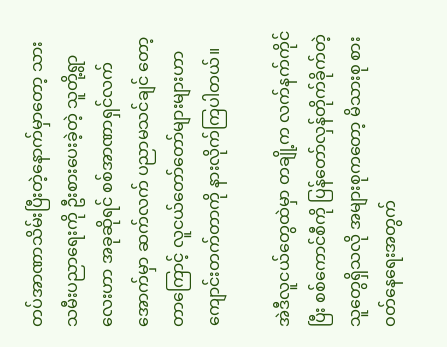တပ်အာဏာသိမ်းပြီးတဲ့နောက်မှာတော့ သားသမီးပညာရေးကို ဦးစားပေးခဲ့တဲ့ သူတို့ရွာလေးဟာ အခုဆိုရင် စစ်အာဏာရှင်လက်အောက်မှာ ဆက်လက် ပညာမသင်ချင် တော့တာကြောင့် လူငယ်တော်တော်များများဟာ ကျောင်းတက်တာကို နားလိုက်ကြပါတယ်။

အဲဒီလူငယ်တွေထဲမှာ တချို့က လက်နက်ကိုင်ပြီး စစ်ကောင်စီကို ပြန်တော်လှန်တိုက်ခိုက်တဲ့သူတွေရှိသလို အများစုကတော့ မိသားစု စားဝတ်နေရေးအတွက်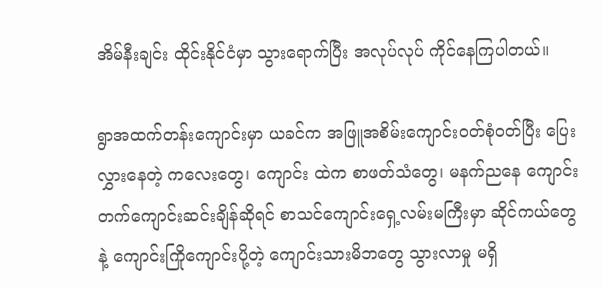အိမ်နီးချင်း ထိုင်းနိုင်ငံမှာ သွားရောက်ပြီး အလုပ်လုပ် ကိုင်နေကြပါတယ်။

ရွာအထက်တန်းကျောင်းမှာ ယခင်က အဖြူအစိမ်းကျောင်းဝတ်စုံဝတ်ပြီး ပြေးလွှားနေတဲ့ ကလေးတွေ၊ ကျောင်း ထဲက စာဖတ်သံတွေ၊ မနက်ညနေ ကျောင်းတက်ကျောင်းဆင်းချိန်ဆိုရင် စာသင်ကျောင်းရှေ့လမ်းမကြီးမှာ ဆိုင်ကယ်တွေနဲ့ ကျောင်းကြိုကျောင်းပို့တဲ့ ကျောင်းသားမိဘတွေ သွားလာမှု မရှိ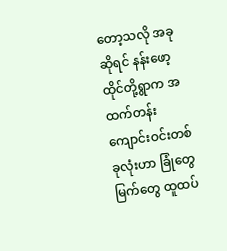တော့သလို အခုဆိုရင် နန်းဖော့ထိုင်တို့ရွာက အထက်တန်းကျောင်းဝင်းတစ်ခုလုံးဟာ ခြုံတွေမြက်တွေ ထူထပ်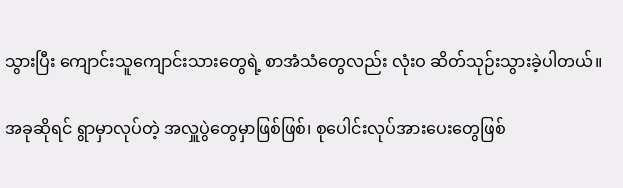သွားပြီး ကျောင်းသူကျောင်းသားတွေရဲ့ စာအံသံတွေလည်း လုံးဝ ဆိတ်သုဉ်းသွားခဲ့ပါတယ်။

အခုဆိုရင် ရွာမှာလုပ်တဲ့ အလှူပွဲတွေမှာဖြစ်ဖြစ်၊ စုပေါင်းလုပ်အားပေးတွေဖြစ်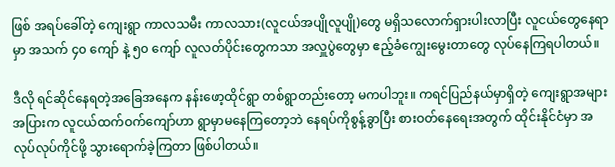ဖြစ် အရပ်ခေါ်တဲ့ ကျေးရွာ ကာလသမီး ကာလသား(လူငယ်အပျိုလူပျို)တွေ မရှိသလောက်ရှားပါးလာပြီး လူငယ်တွေနေရာမှာ အသက် ၄၀ ကျော် နဲ့ ၅၀ ကျော် လူလတ်ပိုင်းတွေကသာ အလှူပွဲတွေမှာ ဧည့်ခံကျွေးမွေးတာတွေ လုပ်နေကြရပါတယ်။

ဒီလို ရင်ဆိုင်နေရတဲ့အခြေအနေက နန်းဖော့ထိုင်ရွာ တစ်ရွာတည်းတော့ မကပါဘူး။ ကရင်ပြည်နယ်မှာရှိတဲ့ ကျေးရွာအများအပြားက လူငယ်ထက်ဝက်ကျော်ဟာ ရွာမှာမနေကြတော့ဘဲ နေရပ်ကိုစွန့်ခွာပြီး စားဝတ်နေရေးအတွက် ထိုင်းနိုင်ငံမှာ အလုပ်လုပ်ကိုင်ဖို့ သွားရောက်ခဲ့ကြတာ ဖြစ်ပါတယ်။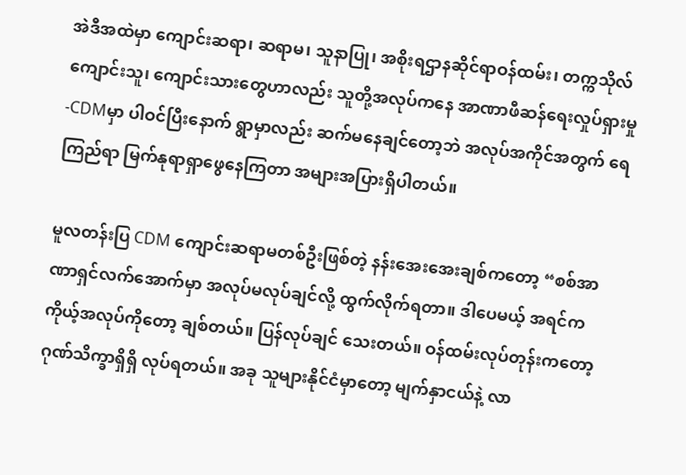အဲဒီအထဲမှာ ကျောင်းဆရာ၊ ဆရာမ၊ သူနာပြု၊ အစိုးရဌာနဆိုင်ရာဝန်ထမ်း၊ တက္ကသိုလ် ကျောင်းသူ၊ ကျောင်းသားတွေဟာလည်း သူတို့အလုပ်ကနေ အာဏာဖီဆန်ရေးလှုပ်ရှားမှု-CDMမှာ ပါဝင်ပြီးနောက် ရွာမှာလည်း ဆက်မနေချင်တော့ဘဲ အလုပ်အကိုင်အတွက် ရေကြည်ရာ မြက်နုရာရှာဖွေနေကြတာ အများအပြားရှိပါတယ်။

မူလတန်းပြ CDM ကျောင်းဆရာမတစ်ဦးဖြစ်တဲ့ နန်းအေးအေးချစ်ကတော့ “စစ်အာဏာရှင်လက်အောက်မှာ အလုပ်မလုပ်ချင်လို့ ထွက်လိုက်ရတာ။ ဒါပေမယ့် အရင်က ကိုယ့်အလုပ်ကိုတော့ ချစ်တယ်။ ပြန်လုပ်ချင် သေးတယ်။ ဝန်ထမ်းလုပ်တုန်းကတော့ ဂုဏ်သိက္ခာရှိရှိ လုပ်ရတယ်။ အခု သူများနိုင်ငံမှာတော့ မျက်နှာငယ်နဲ့ လာ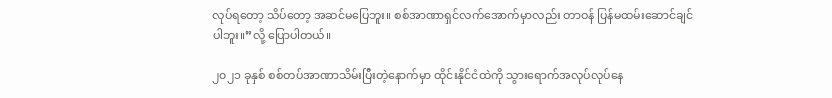လုပ်ရတော့ သိပ်တော့ အဆင်မပြေဘူး။ စစ်အာဏာရှင်လက်အောက်မှာလည်း တာဝန် ပြန်မထမ်းဆောင်ချင်ပါဘူး။”လို့ ပြောပါတယ်။

၂၀၂၁ ခုနှစ် စစ်တပ်အာဏာသိမ်းပြီးတဲ့နောက်မှာ ထိုင်းနိုင်ငံထဲကို သွားရောက်အလုပ်လုပ်နေ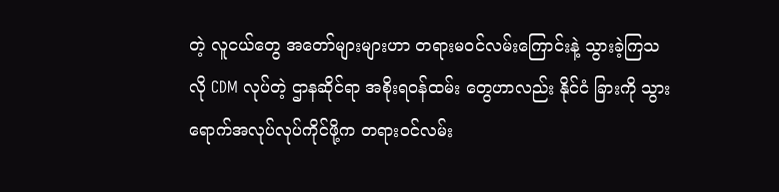တဲ့ လူငယ်တွေ အတော်များများဟာ တရားမဝင်လမ်းကြောင်းနဲ့ သွားခဲ့ကြသလို CDM လုပ်တဲ့ ဌာနဆိုင်ရာ အစိုးရဝန်ထမ်း တွေဟာလည်း နိုင်ငံ ခြားကို သွားရောက်အလုပ်လုပ်ကိုင်ဖို့က တရားဝင်လမ်း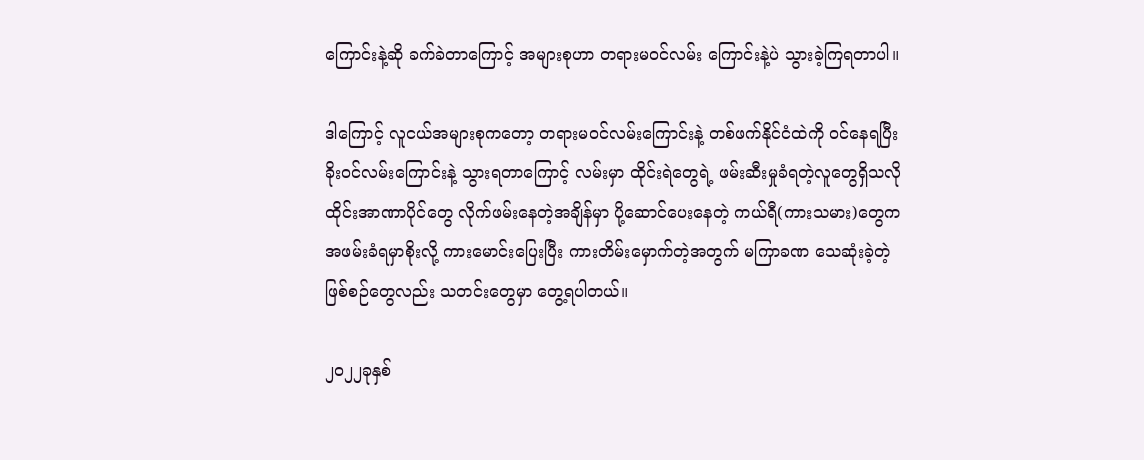ကြောင်းနဲ့ဆို ခက်ခဲတာကြောင့် အများစုဟာ တရားမဝင်လမ်း ကြောင်းနဲ့ပဲ သွားခဲ့ကြရတာပါ။

ဒါကြောင့် လူငယ်အများစုကတော့ တရားမဝင်လမ်းကြောင်းနဲ့ တစ်ဖက်နိုင်ငံထဲကို ဝင်နေရပြီး ခိုးဝင်လမ်းကြောင်းနဲ့ သွားရတာကြောင့် လမ်းမှာ ထိုင်းရဲတွေရဲ့ ဖမ်းဆီးမှုခံရတဲ့လူတွေရှိသလို ထိုင်းအာဏာပိုင်တွေ လိုက်ဖမ်းနေတဲ့အချိန်မှာ ပို့ဆောင်ပေးနေတဲ့ ကယ်ရီ(ကားသမား)တွေက အဖမ်းခံရမှာစိုးလို့ ကားမောင်းပြေးပြီး ကားတိမ်းမှောက်တဲ့အတွက် မကြာခဏ သေဆုံးခဲ့တဲ့ဖြစ်စဉ်တွေလည်း သတင်းတွေမှာ တွေ့ရပါတယ်။

၂၀၂၂ခုနှစ်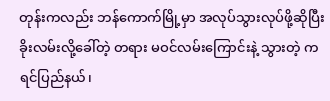တုန်းကလည်း ဘန်ကောက်မြို့မှာ အလုပ်သွားလုပ်ဖို့ဆိုပြီး ခိုးလမ်းလို့ခေါ်တဲ့ တရား မဝင်လမ်းကြောင်းနဲ့ သွားတဲ့ ကရင်ပြည်နယ်၊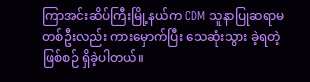ကြာအင်းဆိပ်ကြီးမြို့နယ်က CDM သူနာပြုဆရာမတစ်ဦးလည်း ကားမှောက်ပြီး သေဆုံးသွား ခဲ့ရတဲ့ဖြစ်စဉ် ရှိခဲ့ပါတယ်။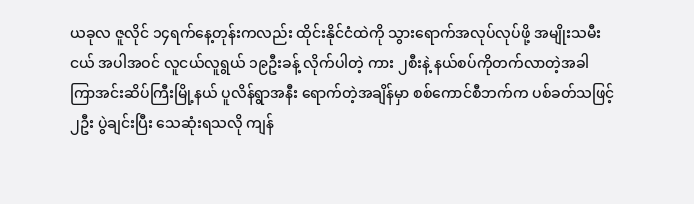ယခုလ ဇူလိုင် ၁၄ရက်နေ့တုန်းကလည်း ထိုင်းနိုင်ငံထဲကို သွားရောက်အလုပ်လုပ်ဖို့ အမျိုးသမီးငယ် အပါအဝင် လူငယ်လူရွယ် ၁၉ဦးခန့် လိုက်ပါတဲ့ ကား ၂စီးနဲ့ နယ်စပ်ကိုတက်လာတဲ့အခါ ကြာအင်းဆိပ်ကြီးမြို့နယ် ပူလိန်ရွာအနီး ရောက်တဲ့အချိန်မှာ စစ်ကောင်စီဘက်က ပစ်ခတ်သဖြင့် ၂ဦး ပွဲချင်းပြီး သေဆုံးရသလို ကျန်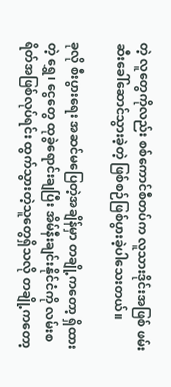တဲ့ လူတွေကိုလည်း စစ်ကောင်စီတပ်က လူသားဒိုင်းအဖြစ် ဖမ်းဆီးခေါ်ဆောင်သွားခဲ့တဲ့ ဖြစ်စဉ်ဖြစ်ပွားခဲ့ပါသေးတယ်။

ခုလို စီးပွားရေး အဆင်မပြေတဲ့အချိန်မှာ တချို့ကတော့ ရှိထားတဲ့ ရွှေ၊ ငွေတွေ ထုခွဲရောင်းချပြီး အိမ်နီးချင်းနိုင်ငံကို လမ်းစရိတ်အဖြစ်လုပ်ရင်း ထွက်သွားတဲ့သူတွေရှိသလို တချို့ကတော့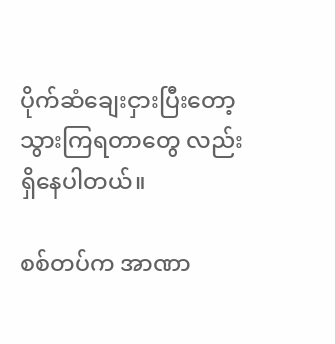ပိုက်ဆံချေးငှားပြီးတော့ သွားကြရတာတွေ လည်း ရှိနေပါတယ်။

စစ်တပ်က အာဏာ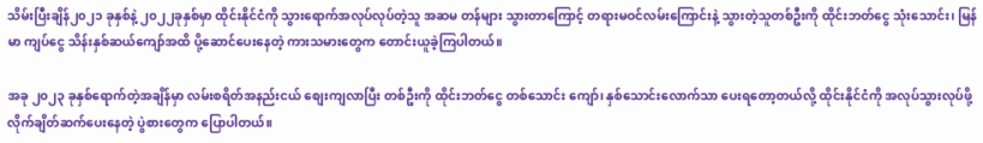သိမ်းပြီးချိန်၂၀၂၁ ခုနှစ်နဲ့ ၂၀၂၂ခုနှစ်မှာ ထိုင်းနိုင်ငံကို သွားရောက်အလုပ်လုပ်တဲ့သူ အဆမ တန်များ သွားတာကြောင့် တရားမဝင်လမ်းကြောင်းနဲ့ သွားတဲ့သူတစ်ဦးကို ထိုင်းဘတ်ငွေ သုံးသောင်း၊ မြန်မာ ကျပ်ငွေ သိန်းနှစ်ဆယ်ကျော်အထိ ပို့ဆောင်ပေးနေတဲ့ ကားသမားတွေက တောင်းယူခဲ့ကြပါတယ်။

အခု ၂၀၂၃ ခုနှစ်ရောက်တဲ့အချိန်မှာ လမ်းစရိတ်အနည်းငယ် စျေးကျလာပြီး တစ်ဦးကို ထိုင်းဘတ်ငွေ တစ်သောင်း ကျော်၊ နှစ်သောင်းလောက်သာ ပေးရတော့တယ်လို့ ထိုင်းနိုင်ငံကို အလုပ်သွားလုပ်ဖို့ လိုက်ချိတ်ဆက်ပေးနေတဲ့ ပွဲစားတွေက ပြောပါတယ်။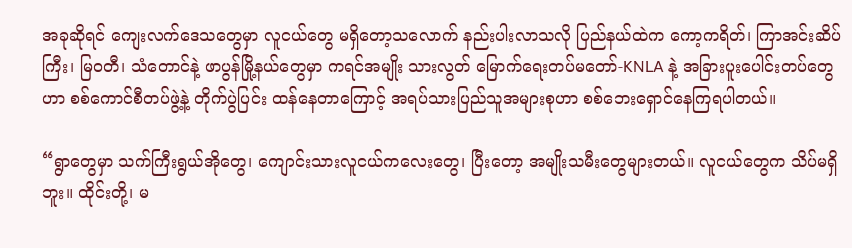အခုဆိုရင် ကျေးလက်ဒေသတွေမှာ လူငယ်တွေ မရှိတော့သလောက် နည်းပါးလာသလို ပြည်နယ်ထဲက ကော့ကရိတ်၊ ကြာအင်းဆိပ်ကြီး၊ မြဝတီ၊ သံတောင်နဲ့ ဖာပွန်မြို့နယ်တွေမှာ ကရင်အမျိုး သားလွတ် မြောက်ရေးတပ်မတော်-KNLA နဲ့ အခြားပူးပေါင်းတပ်တွေဟာ စစ်ကောင်စီတပ်ဖွဲ့နဲ့ တိုက်ပွဲပြင်း ထန်နေတာကြောင့် အရပ်သားပြည်သူအများစုဟာ စစ်ဘေးရှောင်နေကြရပါတယ်။

“ရွာတွေမှာ သက်ကြီးရွယ်အိုတွေ၊ ကျောင်းသားလူငယ်ကလေးတွေ၊ ပြီးတော့ အမျိုးသမီးတွေများတယ်။ လူငယ်တွေက သိပ်မရှိဘူး။ ထိုင်းတို့၊ မ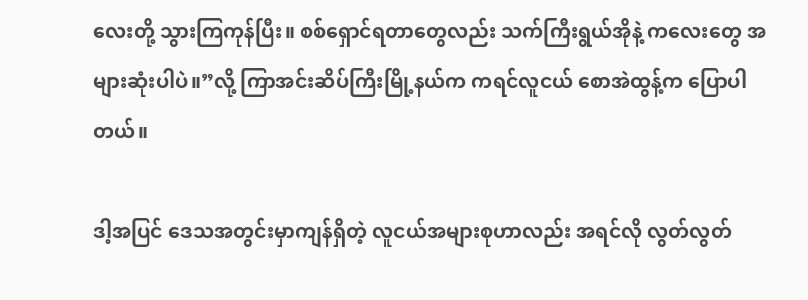လေးတို့ သွားကြကုန်ပြီး။ စစ်ရှောင်ရတာတွေလည်း သက်ကြီးရွယ်အိုနဲ့ ကလေးတွေ အများဆုံးပါပဲ။”လို့ ကြာအင်းဆိပ်ကြီးမြို့နယ်က ကရင်လူငယ် စောအဲထွန့်က ပြောပါတယ်။

ဒါ့အပြင် ဒေသအတွင်းမှာကျန်ရှိတဲ့ လူငယ်အများစုဟာလည်း အရင်လို လွတ်လွတ်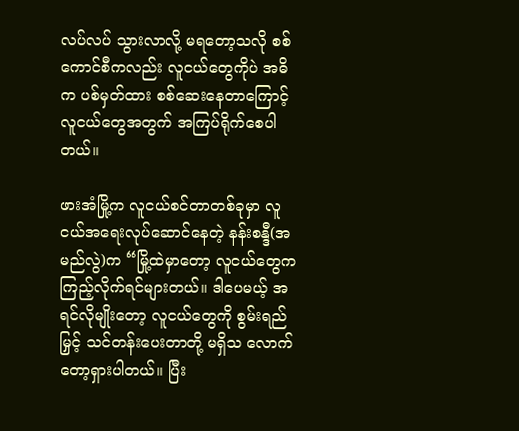လပ်လပ် သွားလာလို့ မရတော့သလို စစ်ကောင်စီကလည်း လူငယ်တွေကိုပဲ အဓိက ပစ်မှတ်ထား စစ်ဆေးနေတာကြောင့် လူငယ်တွေအတွက် အကြပ်ရိုက်စေပါတယ်။

ဖားအံမြို့က လူငယ်စင်တာတစ်ခုမှာ လူငယ်အရေးလုပ်ဆောင်နေတဲ့ နန်းစန္ဒီ(အမည်လွဲ)က “မြို့ထဲမှာတော့ လူငယ်တွေက ကြည့်လိုက်ရင်များတယ်။ ဒါပေမယ့် အရင်လိုမျိုးတော့ လူငယ်တွေကို စွမ်းရည်မြှင့် သင်တန်းပေးတာတို့ မရှိသ လောက်တော့ရှားပါတယ်။ ပြီး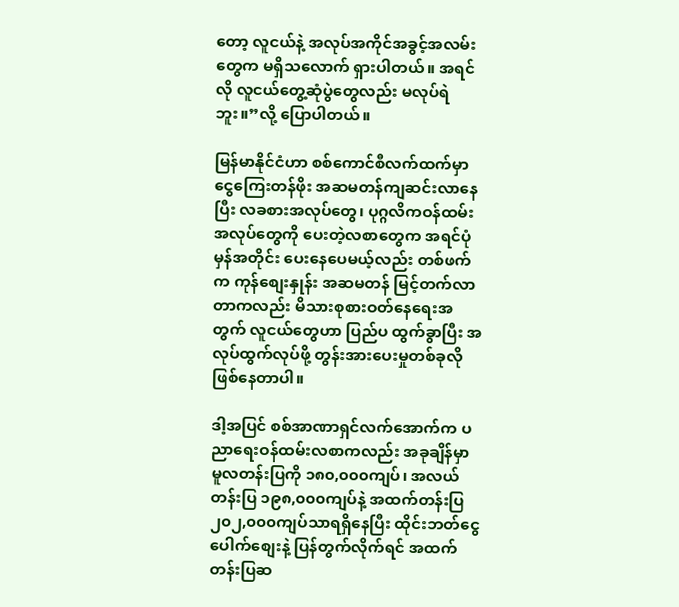တော့ လူငယ်နဲ့ အလုပ်အကိုင်အခွင့်အလမ်းတွေက မရှိသလောက် ရှားပါတယ်။ အရင်လို လူငယ်တွေ့ဆုံပွဲတွေလည်း မလုပ်ရဲဘူး။”လို့ ပြောပါတယ်။

မြန်မာနိုင်ငံဟာ စစ်ကောင်စီလက်ထက်မှာ ငွေကြေးတန်ဖိုး အဆမတန်ကျဆင်းလာနေပြီး လခစားအလုပ်တွေ၊ ပုဂ္ဂလိကဝန်ထမ်းအလုပ်တွေကို ပေးတဲ့လစာတွေက အရင်ပုံမှန်အတိုင်း ပေးနေပေမယ့်လည်း တစ်ဖက်က ကုန်စျေးနှုန်း အဆမတန် မြင့်တက်လာတာကလည်း မိသားစုစားဝတ်နေရေးအတွက် လူငယ်တွေဟာ ပြည်ပ ထွက်ခွာပြီး အလုပ်ထွက်လုပ်ဖို့ တွန်းအားပေးမှုတစ်ခုလိုဖြစ်နေတာပါ။

ဒါ့အပြင် စစ်အာဏာရှင်လက်အောက်က ပညာရေးဝန်ထမ်းလစာကလည်း အခုချိန်မှာ မူလတန်းပြကို ၁၈၀,၀၀၀ကျပ်၊ အလယ်တန်းပြ ၁၉၈,၀၀၀ကျပ်နဲ့ အထက်တန်းပြ ၂၀၂,၀၀၀ကျပ်သာရရှိနေပြီး ထိုင်းဘတ်ငွေ ပေါက်စျေးနဲ့ ပြန်တွက်လိုက်ရင် အထက်တန်းပြဆ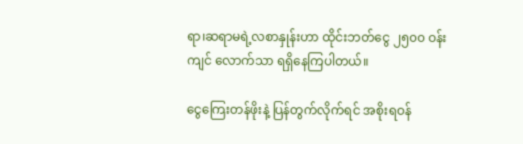ရာ၊ဆရာမရဲ့လစာနှုန်းဟာ ထိုင်းဘတ်ငွေ ၂၅၀၀ ဝန်းကျင် လောက်သာ ရရှိနေကြပါတယ်။

ငွေကြေးတန်ဖိုးနဲ့ ပြန်တွက်လိုက်ရင် အစိုးရဝန်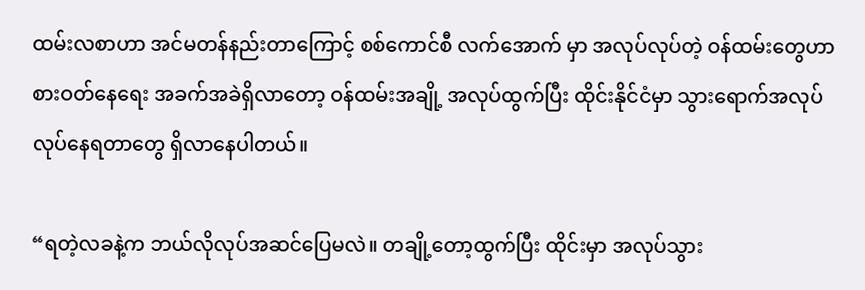ထမ်းလစာဟာ အင်မတန်နည်းတာကြောင့် စစ်ကောင်စီ လက်အောက် မှာ အလုပ်လုပ်တဲ့ ဝန်ထမ်းတွေဟာ စားဝတ်နေရေး အခက်အခဲရှိလာတော့ ဝန်ထမ်းအချို့ အလုပ်ထွက်ပြီး ထိုင်းနိုင်ငံမှာ သွားရောက်အလုပ်လုပ်နေရတာတွေ ရှိလာနေပါတယ်။

“ရတဲ့လခနဲ့က ဘယ်လိုလုပ်အဆင်ပြေမလဲ။ တချို့တော့ထွက်ပြီး ထိုင်းမှာ အလုပ်သွား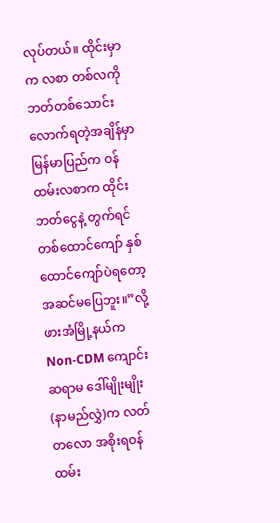လုပ်တယ်။ ထိုင်းမှာက လစာ တစ်လကို ဘတ်တစ်သောင်းလောက်ရတဲ့အချိန်မှာ မြန်မာပြည်က ဝန်ထမ်းလစာက ထိုင်းဘတ်ငွေနဲ့ တွက်ရင် တစ်ထောင်ကျော် နှစ်ထောင်ကျော်ပဲရတော့ အဆင်မပြေဘူး။”လို့ ဖားအံမြို့နယ်က Non-CDM ကျောင်း ဆရာမ ဒေါ်မျိုးမျိုး(နာမည်လွှဲ)က လတ်တလော အစိုးရဝန်ထမ်း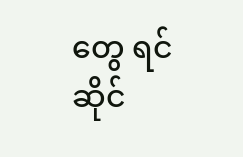တွေ ရင်ဆိုင်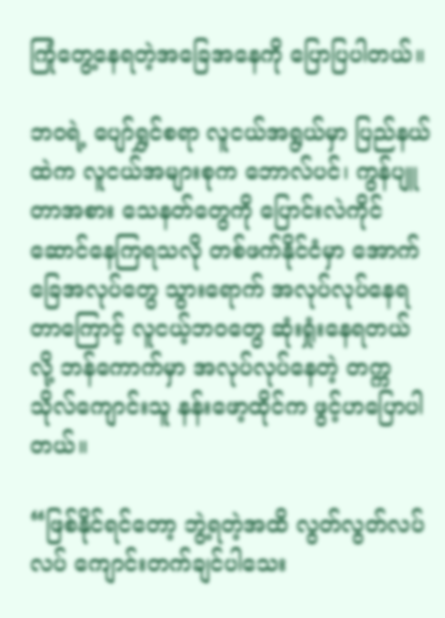ကြုံတွေ့နေရတဲ့အခြေအနေကို ပြောပြပါတယ်။

ဘဝရဲ့ ပျော်ရွှင်စရာ လူငယ်အရွယ်မှာ ပြည်နယ်ထဲက လူငယ်အများစုက ဘောလ်ပင်၊ ကွန်ပျူတာအစား သေနတ်တွေကို ပြောင်းလဲကိုင်ဆောင်နေကြရသလို တစ်ဖက်နိုင်ငံမှာ အောက်ခြေအလုပ်တွေ သွားရောက် အလုပ်လုပ်နေရတာကြောင့် လူငယ့်ဘဝတွေ ဆုံးရှုံးနေရတယ်လို့ ဘန်ကောက်မှာ အလုပ်လုပ်နေတဲ့ တက္ကသိုလ်ကျောင်းသူ နန်းဖော့ထိုင်က ဖွင့်ဟပြောပါတယ်။

“ဖြစ်နိုင်ရင်တော့ ဘွဲ့ရတဲ့အထိ လွတ်လွတ်လပ်လပ် ကျောင်းတက်ချင်ပါသေး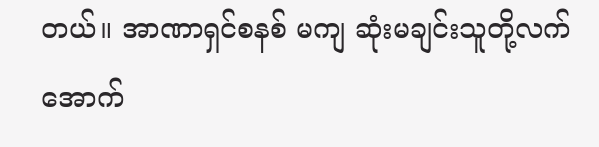တယ်။ အာဏာရှင်စနစ် မကျ ဆုံးမချင်းသူတို့လက်အောက်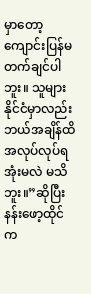မှာတော့ကျောင်းပြန်မတက်ချင်ပါဘူး။ သူများနိုင်ငံမှာလည်း ဘယ်အချိန်ထိ အလုပ်လုပ်ရအုံးမလဲ မသိဘူး။”ဆိုပြီး နန်းဖော့ထိုင်က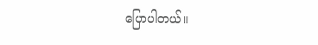ပြောပါတယ်။